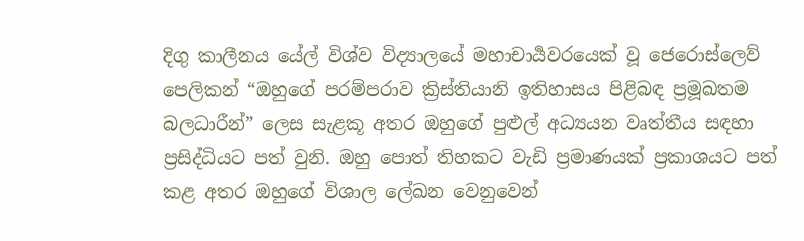දිගු කාලීනය යේල් විශ්ව විද්‍යාලයේ මහාචාර්‍යවරයෙක් වූ ජෙරොස්ලෙව් පෙලිකන් “ඔහුගේ පරම්පරාව ක්‍රිස්තියානි ඉතිහාසය පිළිබඳ ප්‍රමූඛතම බලධාරීන්” ලෙස සැළකූ අතර ඔහුගේ පුළුල් අධ්‍යයන වෘත්තීය සඳහා ප්‍රසිද්ධියට පත් වුනි. ඔහු පොත් තිහකට වැඩි ප්‍රමාණයක් ප්‍රකාශයට පත් කළ අතර ඔහුගේ විශාල ලේඛන වෙනුවෙන්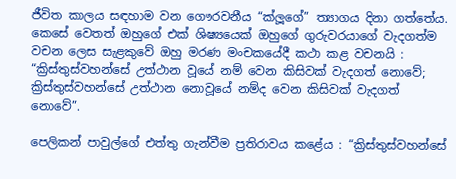ජීවිත කාලය සඳහාම වන ගෞරවනීය “ක්ලූගේ” ත්‍යාගය දිනා ගත්තේය. කෙසේ වෙතත් ඔහුගේ එක් ශිෂ්‍යයෙක් ඔහුගේ ගුරුවරයාගේ වැදගත්ම වචන ලෙස සැළකුවේ ඔහු මරණ මංචකයේදී කථා කළ වචනයි : “ක්‍රිස්තුස්වහන්සේ උත්ථාන වූයේ නම් වෙන කිසිවක් වැදගත් නොවේ; ක්‍රිස්තුස්වහන්සේ උත්ථාන නොවූයේ නම්ද වෙන කිසිවක් වැදගත් නොවේ”.

පෙලිකන් පාවුල්ගේ එත්තු ගැන්වීම ප්‍රතිරාවය කළේය : “ක්‍රිස්තුස්වහන්සේ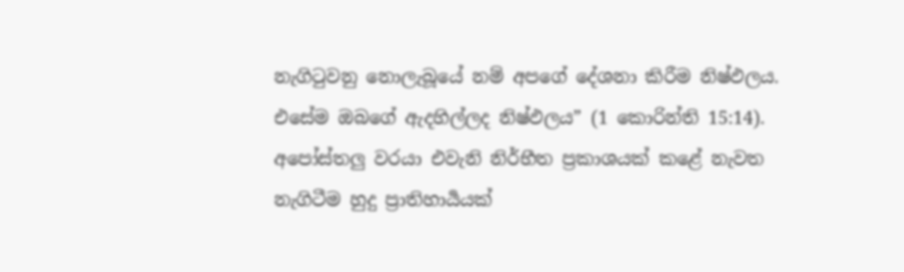නැගිටුවනු නොලැබූයේ නම් අපගේ දේශනා කිරීම නිෂ්ඵලය. එසේම ඔබගේ ඇදහිල්ලද නිෂ්ඵලය” (1 කොරින්ති 15:14). අපෝස්තලු වරයා එවැනි නිර්භීත ප්‍රකාශයක් කළේ නැවත නැගිටීම හුදු ප්‍රාතිහාර්‍යයක්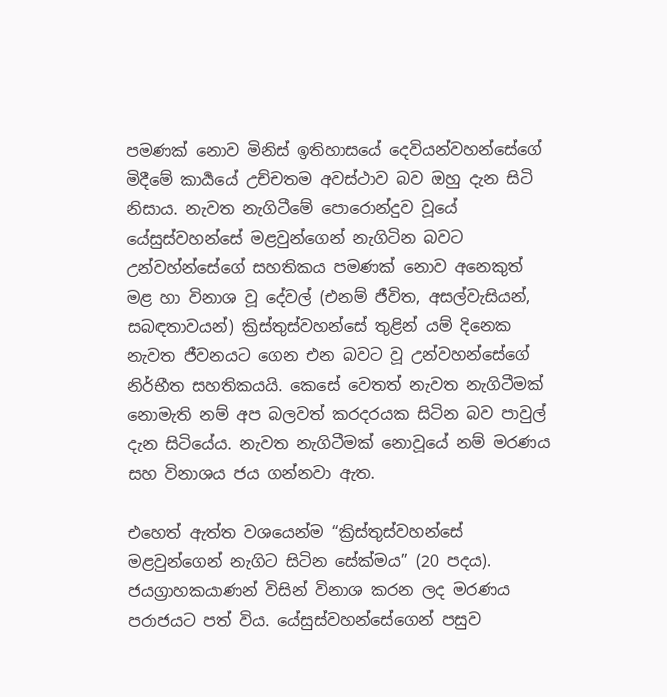පමණක් නොව මිනිස් ඉතිහාසයේ දෙවියන්වහන්සේගේ මිදීමේ කාර්‍යයේ උච්චතම අවස්ථාව බව ඔහු දැන සිටි නිසාය. නැවත නැගිටීමේ පොරොන්දුව වූයේ යේසුස්වහන්සේ මළවුන්ගෙන් නැගිටින බවට උන්වහ්න්සේගේ සහතිකය පමණක් නොව අනෙකුත් මළ හා විනාශ වූ දේවල් (එනම් ජීවිත, අසල්වැසියන්, සබඳතාවයන්) ක්‍රිස්තුස්වහන්සේ තුළින් යම් දිනෙක නැවත ජීවනයට ගෙන එන බවට වූ උන්වහන්සේගේ නිර්භීත සහතිකයයි. කෙසේ වෙතත් නැවත නැගිටීමක් නොමැති නම් අප බලවත් කරදරයක සිටින බව පාවුල් දැන සිටියේය. නැවත නැගිටීමක් නොවූයේ නම් මරණය සහ විනාශය ජය ගන්නවා ඇත.

එහෙත් ඇත්ත වශයෙන්ම “ක්‍රිස්තුස්වහන්සේ මළවුන්ගෙන් නැගිට සිටින සේක්මය” (20 පදය). ජයග්‍රාහකයාණන් විසින් විනාශ කරන ලද මරණය පරාජයට පත් විය. යේසුස්වහන්සේගෙන් පසුව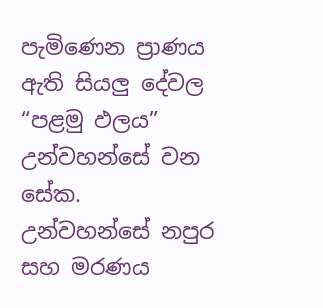පැමිණෙන ප්‍රාණය ඇති සියලු දේවල “පළමු ඵලය” උන්වහන්සේ වන සේක. උන්වහන්සේ නපුර සහ මරණය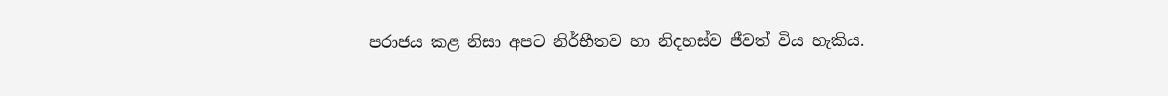පරාජය කළ නිසා අපට නිර්භීතව හා නිදහස්ව ජීවත් විය හැකිය.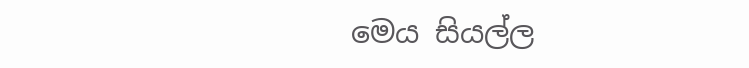මෙය සියල්ල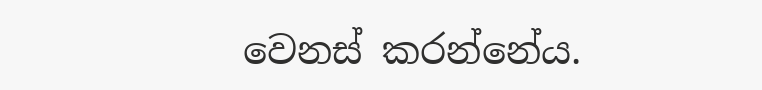වෙනස් කරන්නේය.